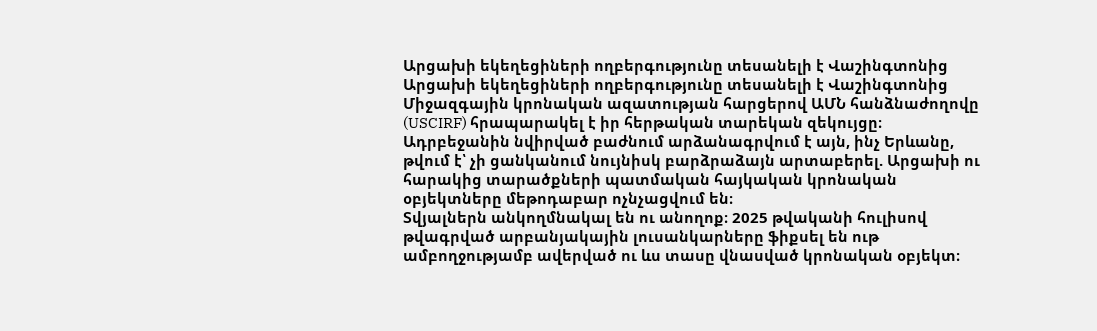Արցախի եկեղեցիների ողբերգությունը տեսանելի է Վաշինգտոնից
Արցախի եկեղեցիների ողբերգությունը տեսանելի է Վաշինգտոնից
Միջազգային կրոնական ազատության հարցերով ԱՄՆ հանձնաժողովը (USCIRF) հրապարակել է իր հերթական տարեկան զեկույցը։ Ադրբեջանին նվիրված բաժնում արձանագրվում է այն, ինչ Երևանը, թվում է՝ չի ցանկանում նույնիսկ բարձրաձայն արտաբերել. Արցախի ու հարակից տարածքների պատմական հայկական կրոնական օբյեկտները մեթոդաբար ոչնչացվում են։
Տվյալներն անկողմնակալ են ու անողոք։ 2025 թվականի հուլիսով թվագրված արբանյակային լուսանկարները ֆիքսել են ութ ամբողջությամբ ավերված ու ևս տասը վնասված կրոնական օբյեկտ։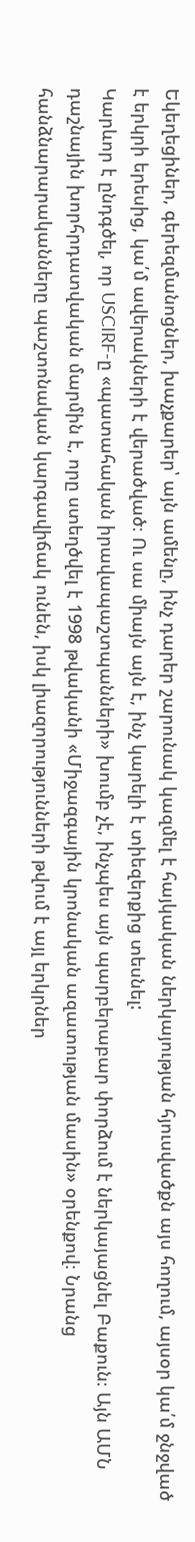Եկեղեցիներ, գերեզմանոցներ, խաչքարեր՝ այն ամենը, ինչ դարեր շարունակ կազմել է հայկական ներկայության հյուսվածքն այս հողում, այսօր կա՛մ ջնջված է երկրի երեսից, կա՛մ ավերակների է վերածված։ Ու սա միայն այն է, ինչ կարելի է տիեզերքից տեսնել:
Կարևոր է ընդգծել, որ USCIRF-ը «պատահական իրավապաշտպանների» խումբ չէ, ինչպես այն պարբերաբար փորձում է ներկայացնել Բաքուն։ Այն ԱՄՆ դաշնային խորհրդատվական մարմին է, որը ստեղծվել է 1998 թվականի «Միջազգային կրոնական ազատության մասին» օրենքով։ Նրանց հանձնարարականները պաշտոնական կարգավիճակ ունեն, իսկ լիազորությունների թվում է այլ երկրներ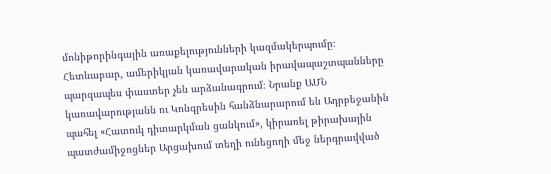մոնիթորինգային առաքելությունների կազմակերպումը։
Հետևաբար, ամերիկյան կառավարական իրավապաշտպանները պարզապես փաստեր չեն արձանագրում։ Նրանք ԱՄՆ կառավարությանն ու Կոնգրեսին հանձնարարում են Ադրբեջանին պահել «Հատուկ դիտարկման ցանկում», կիրառել թիրախային պատժամիջոցներ Արցախում տեղի ունեցողի մեջ ներգրավված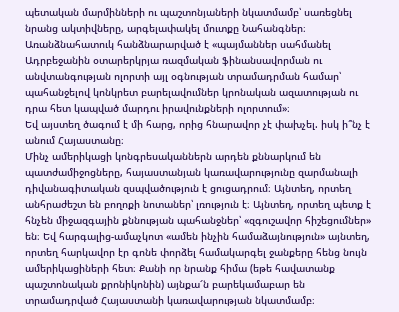պետական մարմինների ու պաշտոնյաների նկատմամբ՝ սառեցնել նրանց ակտիվները, արգելափակել մուտքը Նահանգներ։ Առանձնահատուկ հանձնարարված է «պայմաններ սահմանել Ադրբեջանին օտարերկրյա ռազմական ֆինանսավորման ու անվտանգության ոլորտի այլ օգնության տրամադրման համար՝ պահանջելով կոնկրետ բարելավումներ կրոնական ազատության ու դրա հետ կապված մարդու իրավունքների ոլորտում»։
Եվ այստեղ ծագում է մի հարց, որից հնարավոր չէ փախչել. իսկ ի՞նչ է անում Հայաստանը։
Մինչ ամերիկացի կոնգրեսականներն արդեն քննարկում են պատժամիջոցները, հայաստանյան կառավարությունը զարմանալի դիվանագիտական զսպվածություն է ցուցադրում։ Այնտեղ, որտեղ անհրաժեշտ են բողոքի նոտաներ՝ լռություն է։ Այնտեղ, որտեղ պետք է հնչեն միջազգային քննության պահանջներ՝ «զգուշավոր հիշեցումներ» են։ Եվ հարգալից-ամաչկոտ «ամեն ինչին համաձայնություն» այնտեղ, որտեղ հարկավոր էր գոնե փորձել համակարգել ջանքերը հենց նույն ամերիկացիների հետ։ Քանի որ նրանք հիմա (եթե հավատանք պաշտոնական քրոնիկոնին) այնքա՜ն բարեկամաբար են տրամադրված Հայաստանի կառավարության նկատմամբ։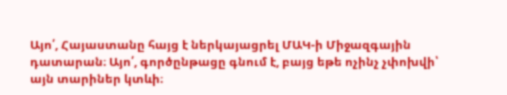Այո՛, Հայաստանը հայց է ներկայացրել ՄԱԿ-ի Միջազգային դատարան։ Այո՛, գործընթացը գնում է, բայց եթե ոչինչ չփոխվի՝ այն տարիներ կտևի։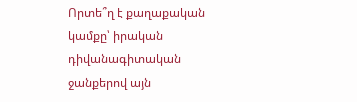Որտե՞ղ է քաղաքական կամքը՝ իրական դիվանագիտական ջանքերով այն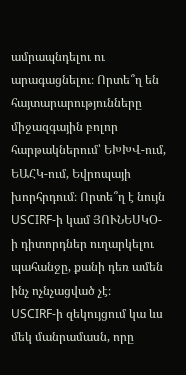ամրապնդելու ու արագացնելու։ Որտե՞ղ են հայտարարությունները միջազգային բոլոր հարթակներում՝ ԵԽԽՎ-ում, ԵԱՀԿ-ում, Եվրոպայի խորհրդում։ Որտե՞ղ է նույն USCIRF-ի կամ ՅՈՒՆԵՍԿՕ-ի դիտորդներ ուղարկելու պահանջը, քանի դեռ ամեն ինչ ոչնչացված չէ։
USCIRF-ի զեկույցում կա ևս մեկ մանրամասն, որը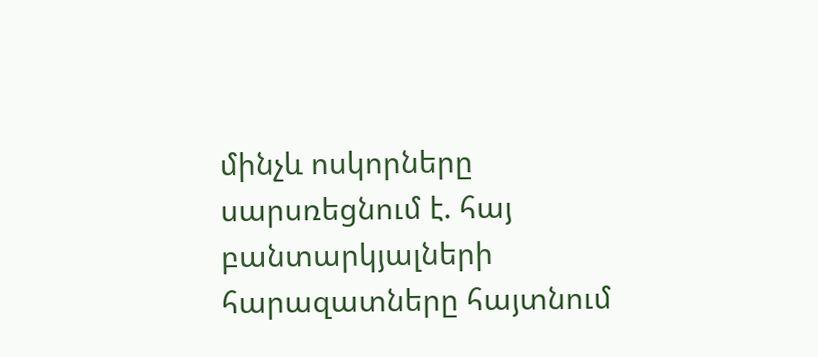մինչև ոսկորները սարսռեցնում է. հայ բանտարկյալների հարազատները հայտնում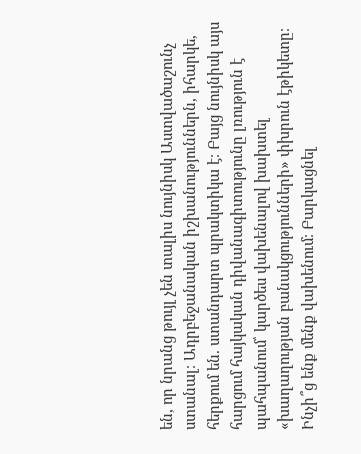են, որ նրանց թույլ չեն տալիս նույնիսկ Աստվածաշունչ ստանալ։ Ադրբեջանական իշխանություններն, իհարկե, հերքում են. ստանդարտ պրակտիկա է։ Բայց նույնիսկ այս հարցում հայկական դիվանագիտությունը լռություն է պահպանում՝ կարծես վախենալով խախտել «խաղաղության բանակցությունների» փխրուն էթիկետը։
Ինչի՞ց ենք մենք վախենում։ Բարկացնել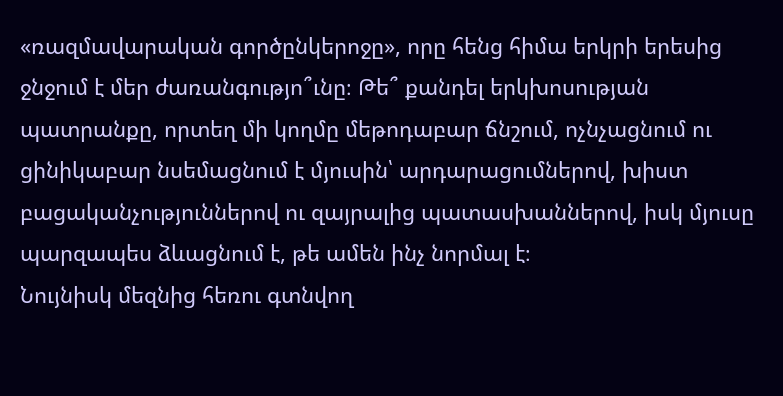«ռազմավարական գործընկերոջը», որը հենց հիմա երկրի երեսից ջնջում է մեր ժառանգությո՞ւնը։ Թե՞ քանդել երկխոսության պատրանքը, որտեղ մի կողմը մեթոդաբար ճնշում, ոչնչացնում ու ցինիկաբար նսեմացնում է մյուսին՝ արդարացումներով, խիստ բացականչություններով ու զայրալից պատասխաններով, իսկ մյուսը պարզապես ձևացնում է, թե ամեն ինչ նորմալ է։
Նույնիսկ մեզնից հեռու գտնվող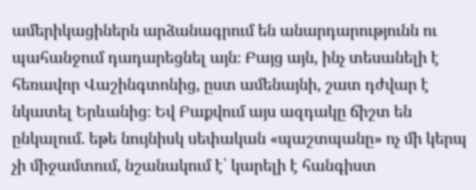ամերիկացիներն արձանագրում են անարդարությունն ու պահանջում դադարեցնել այն։ Բայց այն, ինչ տեսանելի է հեռավոր Վաշինգտոնից, ըստ ամենայնի, շատ դժվար է նկատել Երևանից։ Եվ Բաքվում այս ազդակը ճիշտ են ընկալում. եթե նույնիսկ սեփական «պաշտպանը» ոչ մի կերպ չի միջամտում, նշանակում է՝ կարելի է հանգիստ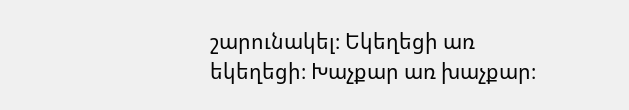շարունակել։ Եկեղեցի առ եկեղեցի։ Խաչքար առ խաչքար։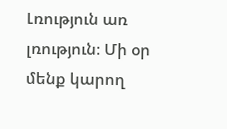Լռություն առ լռություն։ Մի օր մենք կարող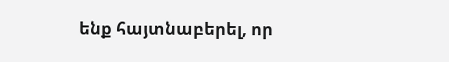ենք հայտնաբերել, որ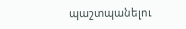պաշտպանելու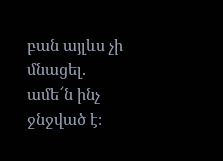բան այլևս չի մնացել. ամե՜ն ինչ ջնջված է։